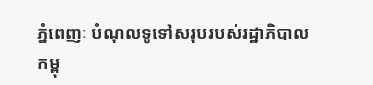ភ្នំពេញៈ បំណុលទូទៅសរុបរបស់រដ្ឋាភិបាលកម្ពុ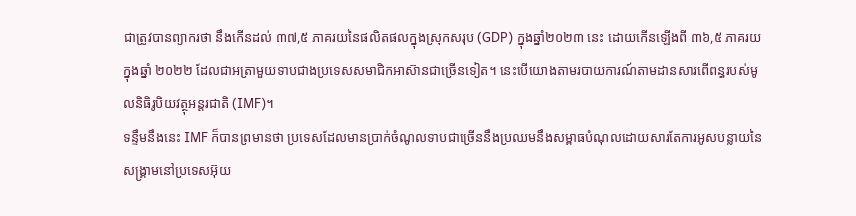ជាត្រូវបានព្យាករថា នឹងកើនដល់ ៣៧,៥ ភាគរយនៃផលិតផលក្នុងស្រុកសរុប (GDP) ក្នុងឆ្នាំ២០២៣ នេះ ដោយកើនឡើងពី ៣៦,៥ ភាគរយក្នុងឆ្នាំ ២០២២ ដែលជាអត្រាមួយទាបជាងប្រទេសសមាជិកអាស៊ានជាច្រើនទៀត។ នេះបើយោងតាមរបាយការណ៍តាមដានសារពើពន្ធរបស់មូលនិធិរូបិយវត្ថុអន្តរជាតិ (IMF)។
ទន្ទឹមនឹងនេះ IMF ក៏បានព្រមានថា ប្រទេសដែលមានប្រាក់ចំណូលទាបជាច្រើននឹងប្រឈមនឹងសម្ពាធបំណុលដោយសារតែការអូសបន្លាយនៃសង្គ្រាមនៅប្រទេសអ៊ុយ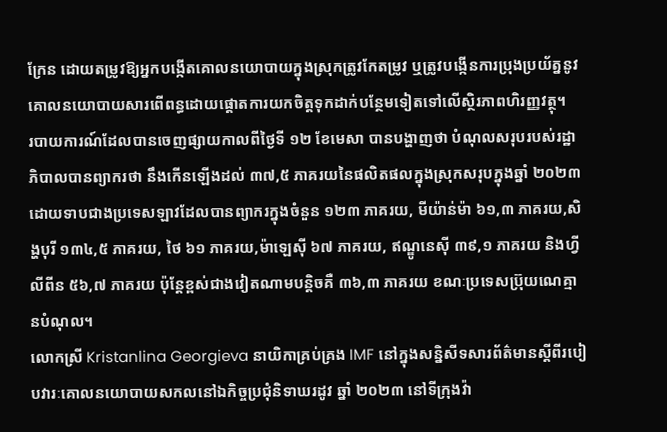ក្រែន ដោយតម្រូវឱ្យអ្នកបង្កើតគោលនយោបាយក្នុងស្រុកត្រូវកែតម្រូវ ឬត្រូវបង្កើនការប្រុងប្រយ័ត្ននូវគោលនយោបាយសារពើពន្ធដោយផ្ដោតការយកចិត្តទុកដាក់បន្ថែមទៀតទៅលើស្ថិរភាពហិរញ្ញវត្ថុ។
របាយការណ៍ដែលបានចេញផ្សាយកាលពីថ្ងៃទី ១២ ខែមេសា បានបង្ហាញថា បំណុលសរុបរបស់រដ្ឋាភិបាលបានព្យាករថា នឹងកើនឡើងដល់ ៣៧,៥ ភាគរយនៃផលិតផលក្នុងស្រុកសរុបក្នុងឆ្នាំ ២០២៣ ដោយទាបជាងប្រទេសឡាវដែលបានព្យាករក្នុងចំនួន ១២៣ ភាគរយ, មីយ៉ាន់ម៉ា ៦១,៣ ភាគរយ,សិង្ហបុរី ១៣៤,៥ ភាគរយ, ថៃ ៦១ ភាគរយ,ម៉ាឡេស៊ី ៦៧ ភាគរយ, ឥណ្ឌូនេស៊ី ៣៩,១ ភាគរយ និងហ្វីលីពីន ៥៦,៧ ភាគរយ ប៉ុន្តែខ្ពស់ជាងវៀតណាមបន្តិចគឺ ៣៦,៣ ភាគរយ ខណៈប្រទេសប្រ៊ុយណេគ្មានបំណុល។
លោកស្រី Kristanlina Georgieva នាយិកាគ្រប់គ្រង IMF នៅក្នុងសន្និសីទសារព័ត៌មានស្តីពីរបៀបវារៈគោលនយោបាយសកលនៅឯកិច្ចប្រជុំនិទាឃរដូវ ឆ្នាំ ២០២៣ នៅទីក្រុងវ៉ា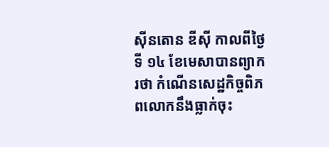ស៊ីនតោន ឌីស៊ី កាលពីថ្ងៃទី ១៤ ខែមេសាបានព្យាករថា កំណើនសេដ្ឋកិច្ចពិភពលោកនឹងធ្លាក់ចុះ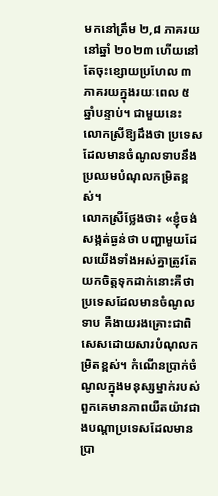មកនៅត្រឹម ២,៨ ភាគរយនៅឆ្នាំ ២០២៣ ហើយនៅតែចុះខ្សោយប្រហែល ៣ ភាគរយក្នុងរយៈពេល ៥ ឆ្នាំបន្ទាប់។ ជាមួយនេះ លោកស្រីឱ្យដឹងថា ប្រទេសដែលមានចំណូលទាបនឹងប្រឈមបំណុលកម្រិតខ្ពស់។
លោកស្រីថ្លែងថា៖ «ខ្ញុំចង់សង្កត់ធ្ងន់ថា បញ្ហាមួយដែលយើងទាំងអស់គ្នាត្រូវតែយកចិត្តទុកដាក់នោះគឺថា ប្រទេសដែលមានចំណូលទាប គឺងាយរងគ្រោះជាពិសេសដោយសារបំណុលកម្រិតខ្ពស់។ កំណើនប្រាក់ចំណូលក្នុងមនុស្សម្នាក់របស់ពួកគេមានភាពយឺតយ៉ាវជាងបណ្ដាប្រទេសដែលមានប្រា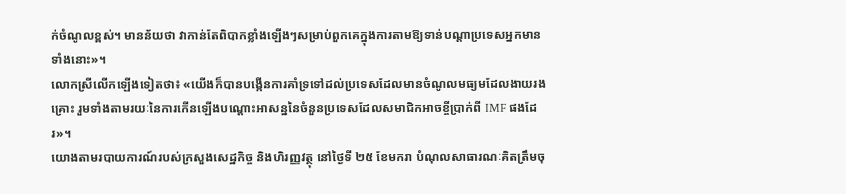ក់ចំណូលខ្ពស់។ មានន័យថា វាកាន់តែពិបាកខ្លាំងឡើងៗសម្រាប់ពួកគេក្នុងការតាមឱ្យទាន់បណ្ដាប្រទេសអ្នកមានទាំងនោះ»។
លោកស្រីលើកឡើងទៀតថា៖ «យើងក៏បានបង្កើនការគាំទ្រទៅដល់ប្រទេសដែលមានចំណូលមធ្យមដែលងាយរងគ្រោះ រួមទាំងតាមរយៈនៃការកើនឡើងបណ្តោះអាសន្ននៃចំនួនប្រទេសដែលសមាជិកអាចខ្ចីប្រាក់ពី IMF ផងដែរ»។
យោងតាមរបាយការណ៍របស់ក្រសួងសេដ្ឋកិច្ច និងហិរញ្ញវត្ថុ នៅថ្ងៃទី ២៥ ខែមករា បំណុលសាធារណៈគិតត្រឹមចុ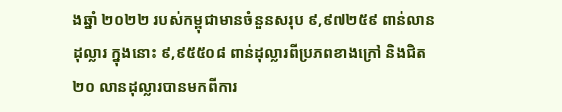ងឆ្នាំ ២០២២ របស់កម្ពុជាមានចំនួនសរុប ៩,៩៧២៥៩ ពាន់លានដុល្លារ ក្នុងនោះ ៩,៩៥៥០៨ ពាន់ដុល្លារពីប្រភពខាងក្រៅ និងជិត ២០ លានដុល្លារបានមកពីការ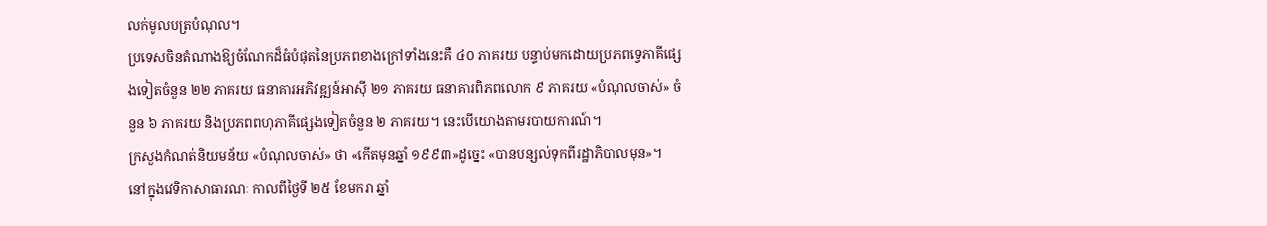លក់មូលបត្របំណុល។
ប្រទេសចិនតំណាងឱ្យចំណែកដ៏ធំបំផុតនៃប្រភពខាងក្រៅទាំងនេះគឺ ៤០ ភាគរយ បន្ទាប់មកដោយប្រភពទ្វេភាគីផ្សេងទៀតចំនួន ២២ ភាគរយ ធនាគារអភិវឌ្ឍន៍អាស៊ី ២១ ភាគរយ ធនាគារពិភពលោក ៩ ភាគរយ «បំណុលចាស់» ចំនួន ៦ ភាគរយ និងប្រភពពហុភាគីផ្សេងទៀតចំនួន ២ ភាគរយ។ នេះបើយោងតាមរបាយការណ៍។
ក្រសួងកំណត់និយមន័យ «បំណុលចាស់» ថា «កើតមុនឆ្នាំ ១៩៩៣»ដូច្នេះ «បានបន្សល់ទុកពីរដ្ឋាភិបាលមុន»។
នៅក្នុងវេទិកាសាធារណៈ កាលពីថ្ងៃទី ២៥ ខែមករា ឆ្នាំ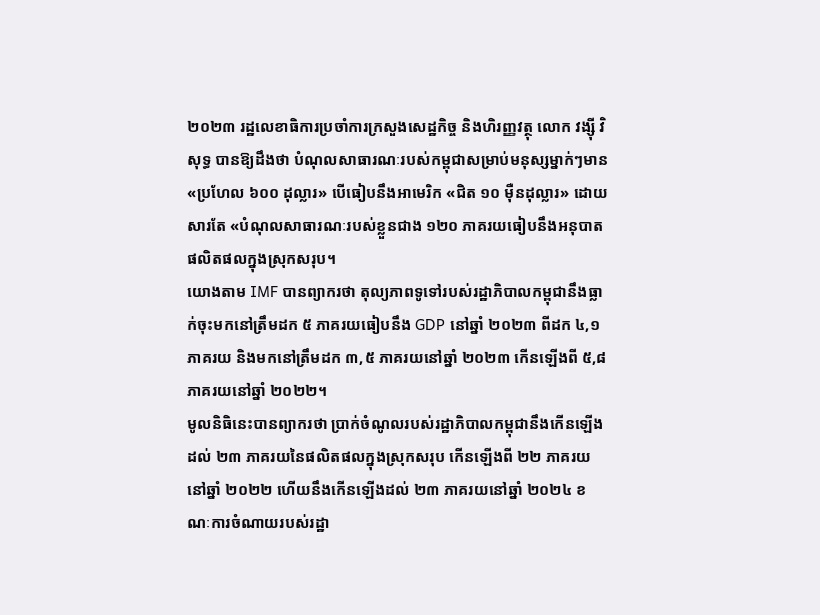២០២៣ រដ្ឋលេខាធិការប្រចាំការក្រសួងសេដ្ឋកិច្ច និងហិរញ្ញវត្ថុ លោក វង្ស៊ី វិសុទ្ធ បានឱ្យដឹងថា បំណុលសាធារណៈរបស់កម្ពុជាសម្រាប់មនុស្សម្នាក់ៗមាន «ប្រហែល ៦០០ ដុល្លារ» បើធៀបនឹងអាមេរិក «ជិត ១០ ម៉ឺនដុល្លារ» ដោយសារតែ «បំណុលសាធារណៈរបស់ខ្លួនជាង ១២០ ភាគរយធៀបនឹងអនុបាតផលិតផលក្នុងស្រុកសរុប។
យោងតាម IMF បានព្យាករថា តុល្យភាពទូទៅរបស់រដ្ឋាភិបាលកម្ពុជានឹងធ្លាក់ចុះមកនៅត្រឹមដក ៥ ភាគរយធៀបនឹង GDP នៅឆ្នាំ ២០២៣ ពីដក ៤,១ ភាគរយ និងមកនៅត្រឹមដក ៣,៥ ភាគរយនៅឆ្នាំ ២០២៣ កើនឡើងពី ៥,៨ ភាគរយនៅឆ្នាំ ២០២២។
មូលនិធិនេះបានព្យាករថា ប្រាក់ចំណូលរបស់រដ្ឋាភិបាលកម្ពុជានឹងកើនឡើងដល់ ២៣ ភាគរយនៃផលិតផលក្នុងស្រុកសរុប កើនឡើងពី ២២ ភាគរយនៅឆ្នាំ ២០២២ ហើយនឹងកើនឡើងដល់ ២៣ ភាគរយនៅឆ្នាំ ២០២៤ ខណៈការចំណាយរបស់រដ្ឋា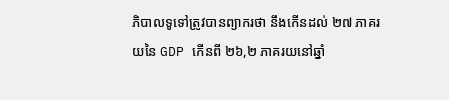ភិបាលទូទៅត្រូវបានព្យាករថា នឹងកើនដល់ ២៧ ភាគរយនៃ GDP កើនពី ២៦,២ ភាគរយនៅឆ្នាំ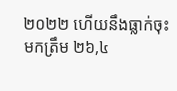២០២២ ហើយនឹងធ្លាក់ចុះមកត្រឹម ២៦,៤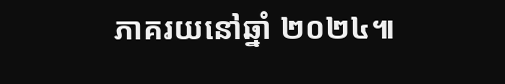ភាគរយនៅឆ្នាំ ២០២៤៕